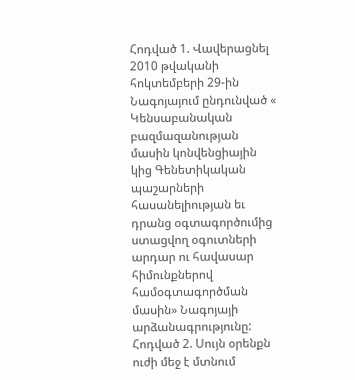Հոդված 1. Վավերացնել 2010 թվականի հոկտեմբերի 29-ին Նագոյայում ընդունված « Կենսաբանական բազմազանության մասին կոնվենցիային կից Գենետիկական պաշարների հասանելիության եւ դրանց օգտագործումից ստացվող օգուտների արդար ու հավասար հիմունքներով համօգտագործման մասին» Նագոյայի արձանագրությունը:
Հոդված 2. Սույն օրենքն ուժի մեջ է մտնում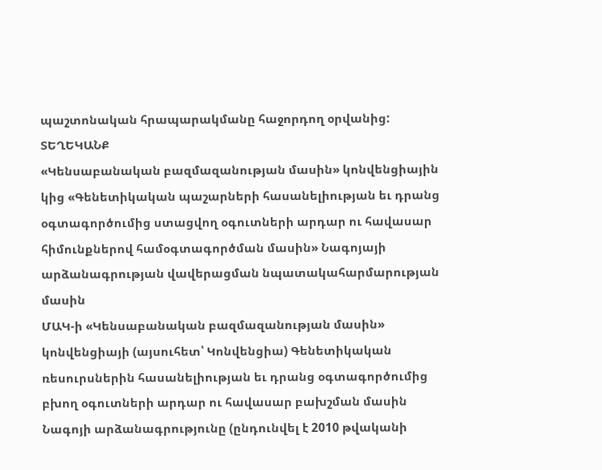պաշտոնական հրապարակմանը հաջորդող օրվանից:
ՏԵՂԵԿԱՆՔ
«Կենսաբանական բազմազանության մասին» կոնվենցիային կից «Գենետիկական պաշարների հասանելիության եւ դրանց օգտագործումից ստացվող օգուտների արդար ու հավասար հիմունքներով համօգտագործման մասին» Նագոյայի արձանագրության վավերացման նպատակահարմարության մասին
ՄԱԿ-ի «Կենսաբանական բազմազանության մասին» կոնվենցիայի (այսուհետ՝ Կոնվենցիա) Գենետիկական ռեսուրսներին հասանելիության եւ դրանց օգտագործումից բխող օգուտների արդար ու հավասար բախշման մասին Նագոյի արձանագրությունը (ընդունվել է 2010 թվականի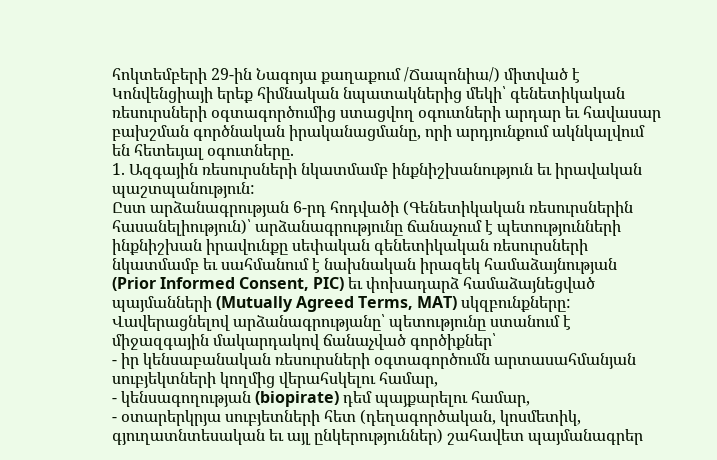հոկտեմբերի 29-ին Նագոյա քաղաքում /Ճապոնիա/) միտված է Կոնվենցիայի երեք հիմնական նպատակներից մեկի՝ գենետիկական ռեսուրսների օգտագործումից ստացվող օգուտների արդար եւ հավասար բախշման գործնական իրականացմանը, որի արդյունքում ակնկալվում են հետեւյալ օգուտները.
1. Ազգային ռեսուրսների նկատմամբ ինքնիշխանություն եւ իրավական պաշտպանություն:
Ըստ արձանագրության 6-րդ հոդվածի (Գենետիկական ռեսուրսներին հասանելիություն)՝ արձանագրությունը ճանաչում է պետությունների ինքնիշխան իրավունքը սեփական գենետիկական ռեսուրսների նկատմամբ եւ սահմանում է նախնական իրազեկ համաձայնության (Prior Informed Consent, PIC) եւ փոխադարձ համաձայնեցված պայմանների (Mutually Agreed Terms, MAT) սկզբունքները:
Վավերացնելով արձանագրությանը՝ պետությունը ստանում է միջազգային մակարդակով ճանաչված գործիքներ՝
- իր կենսաբանական ռեսուրսների օգտագործումն արտասահմանյան սուբյեկտների կողմից վերահսկելու համար,
- կենսագողության (biopirate) դեմ պայքարելու համար,
- օտարերկրյա սուբյետների հետ (դեղագործական, կոսմետիկ, գյուղատնտեսական եւ այլ ընկերություններ) շահավետ պայմանագրեր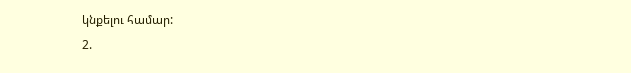կնքելու համար:
2.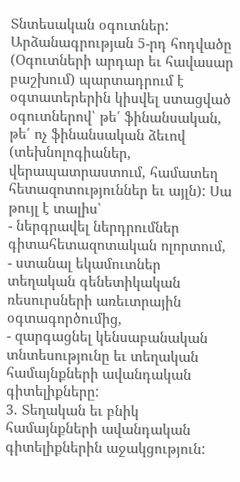Տնտեսական օգուտներ:
Արձանագրության 5-րդ հոդվածը (Օգուտների արդար եւ հավասար բաշխում) պարտադրում է օգտատերերին կիսվել ստացված օգուտներով՝ թե՛ ֆինանսական, թե՛ ոչ ֆինանսական ձեւով (տեխնոլոգիաներ, վերապատրաստում, համատեղ հետազոտություններ եւ այլն): Սա թույլ է տալիս՝
- ներգրավել ներդրումներ գիտահետազոտական ոլորտում,
- ստանալ եկամուտներ տեղական գենետիկական ռեսուրսների առեւտրային օգտագործումից,
- զարգացնել կենսաբանական տնտեսությունը եւ տեղական համայնքների ավանդական գիտելիքները:
3. Տեղական եւ բնիկ համայնքների ավանդական գիտելիքներին աջակցություն: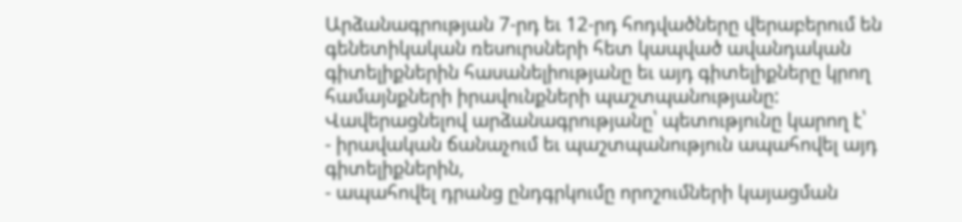Արձանագրության 7-րդ եւ 12-րդ հոդվածները վերաբերում են գենետիկական ռեսուրսների հետ կապված ավանդական գիտելիքներին հասանելիությանը եւ այդ գիտելիքները կրող համայնքների իրավունքների պաշտպանությանը: Վավերացնելով արձանագրությանը՝ պետությունը կարող է՝
- իրավական ճանաչում եւ պաշտպանություն ապահովել այդ գիտելիքներին,
- ապահովել դրանց ընդգրկումը որոշումների կայացման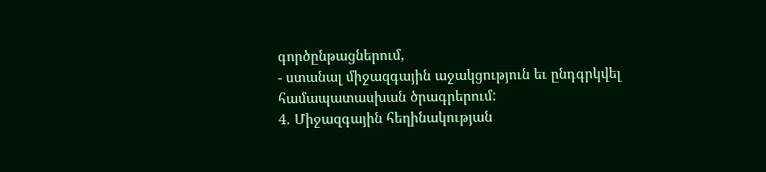գործընթացներում,
- ստանալ միջազգային աջակցություն եւ ընդգրկվել համապատասխան ծրագրերում:
4. Միջազգային հեղինակության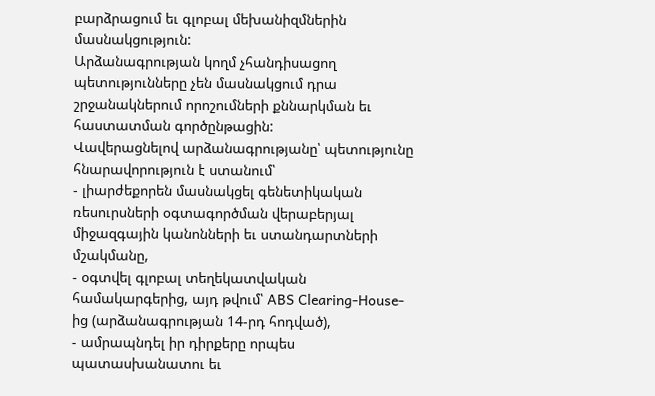բարձրացում եւ գլոբալ մեխանիզմներին մասնակցություն:
Արձանագրության կողմ չհանդիսացող պետությունները չեն մասնակցում դրա շրջանակներում որոշումների քննարկման եւ հաստատման գործընթացին:
Վավերացնելով արձանագրությանը՝ պետությունը հնարավորություն է ստանում՝
- լիարժեքորեն մասնակցել գենետիկական ռեսուրսների օգտագործման վերաբերյալ միջազգային կանոնների եւ ստանդարտների մշակմանը,
- օգտվել գլոբալ տեղեկատվական համակարգերից, այդ թվում՝ ABS Clearing-House-ից (արձանագրության 14-րդ հոդված),
- ամրապնդել իր դիրքերը որպես պատասխանատու եւ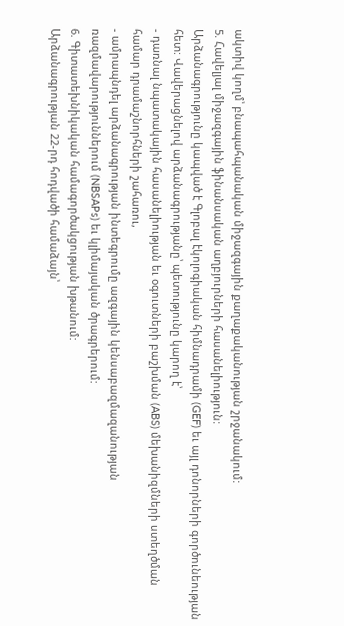ակտիվ կողմ՝ բնապահպանական միջազգային քաղաքականության շրջանակում:
5. Հավելյալ միջազգային ֆինանսական աղբյուրների հասանելիություն:
Արձանագրությունը կապված է Գլոբալ էկոլոգիական հիմնադրամի (GEF) եւ այլ դոնորների գործունեության հետ: Վավերացնելով արձանագրությանը՝ պետությունը կարող է՝
- դառնալ նպատակային հասանելիության եւ օգուտների բաշխման (ABS) մեխանիզմների ստեղծման համար դրամաշնորհների շահառու,
- ամրապնդել արձանագրության ինտեգրումը ազգային կենսաբազմազանության ռազմավարություններում (NBSAPs) եւ կլիմայական ծրագրերում:
6. Գիտատեխնիկական համագործակցության խթանում:
Արձանագրության 22-րդ հոդվածի համաձայն՝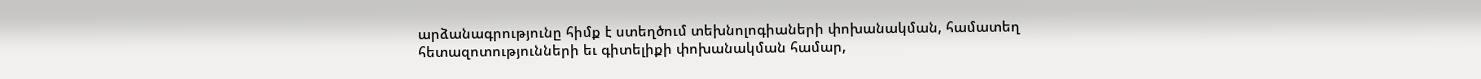արձանագրությունը հիմք է ստեղծում տեխնոլոգիաների փոխանակման, համատեղ հետազոտությունների եւ գիտելիքի փոխանակման համար,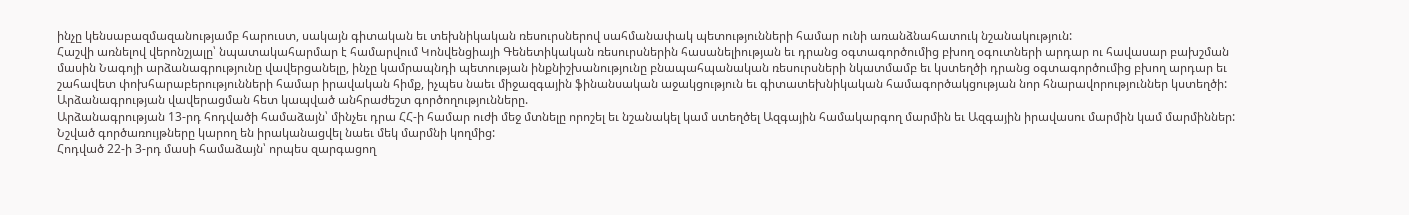ինչը կենսաբազմազանությամբ հարուստ, սակայն գիտական եւ տեխնիկական ռեսուրսներով սահմանափակ պետությունների համար ունի առանձնահատուկ նշանակություն:
Հաշվի առնելով վերոնշյալը՝ նպատակահարմար է համարվում Կոնվենցիայի Գենետիկական ռեսուրսներին հասանելիության եւ դրանց օգտագործումից բխող օգուտների արդար ու հավասար բախշման մասին Նագոյի արձանագրությունը վավերցանելը, ինչը կամրապնդի պետության ինքնիշխանությունը բնապահպանական ռեսուրսների նկատմամբ եւ կստեղծի դրանց օգտագործումից բխող արդար եւ շահավետ փոխհարաբերությունների համար իրավական հիմք, իչպես նաեւ միջազգային ֆինանսական աջակցություն եւ գիտատեխնիկական համագործակցության նոր հնարավորություններ կստեղծի:
Արձանագրության վավերացման հետ կապված անհրաժեշտ գործողությունները.
Արձանագրության 13-րդ հոդվածի համաձայն՝ մինչեւ դրա ՀՀ-ի համար ուժի մեջ մտնելը որոշել եւ նշանակել կամ ստեղծել Ազգային համակարգող մարմին եւ Ազգային իրավասու մարմին կամ մարմիններ: Նշված գործառույթները կարող են իրականացվել նաեւ մեկ մարմնի կողմից:
Հոդված 22-ի 3-րդ մասի համաձայն՝ որպես զարգացող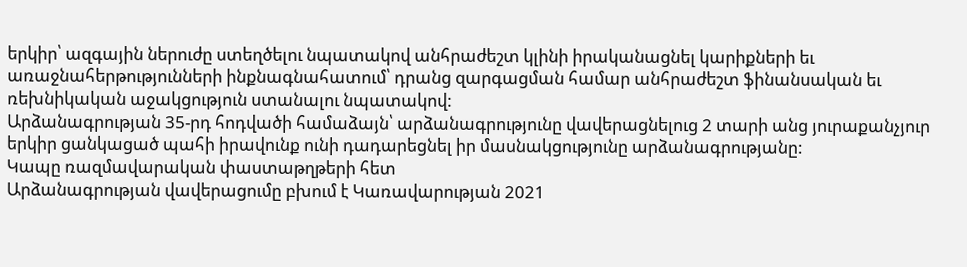երկիր՝ ազգային ներուժը ստեղծելու նպատակով անհրաժեշտ կլինի իրականացնել կարիքների եւ առաջնահերթությունների ինքնագնահատում՝ դրանց զարգացման համար անհրաժեշտ ֆինանսական եւ ռեխնիկական աջակցություն ստանալու նպատակով:
Արձանագրության 35-րդ հոդվածի համաձայն՝ արձանագրությունը վավերացնելուց 2 տարի անց յուրաքանչյուր երկիր ցանկացած պահի իրավունք ունի դադարեցնել իր մասնակցությունը արձանագրությանը:
Կապը ռազմավարական փաստաթղթերի հետ
Արձանագրության վավերացումը բխում է Կառավարության 2021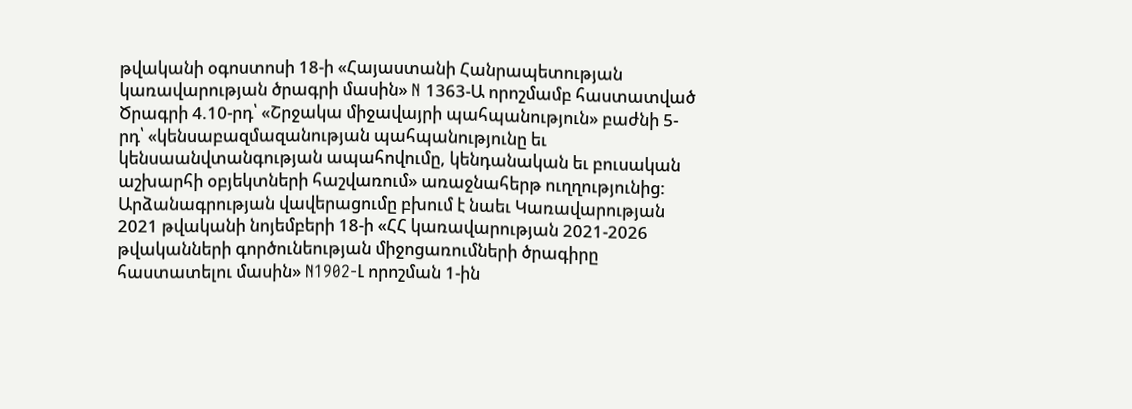թվականի օգոստոսի 18-ի «Հայաստանի Հանրապետության կառավարության ծրագրի մասին» N 1363-Ա որոշմամբ հաստատված Ծրագրի 4.10-րդ՝ «Շրջակա միջավայրի պահպանություն» բաժնի 5-րդ՝ «կենսաբազմազանության պահպանությունը եւ կենսաանվտանգության ապահովումը, կենդանական եւ բուսական աշխարհի օբյեկտների հաշվառում» առաջնահերթ ուղղությունից:
Արձանագրության վավերացումը բխում է նաեւ Կառավարության 2021 թվականի նոյեմբերի 18-ի «ՀՀ կառավարության 2021-2026 թվականների գործունեության միջոցառումների ծրագիրը հաստատելու մասին» N1902-Լ որոշման 1-ին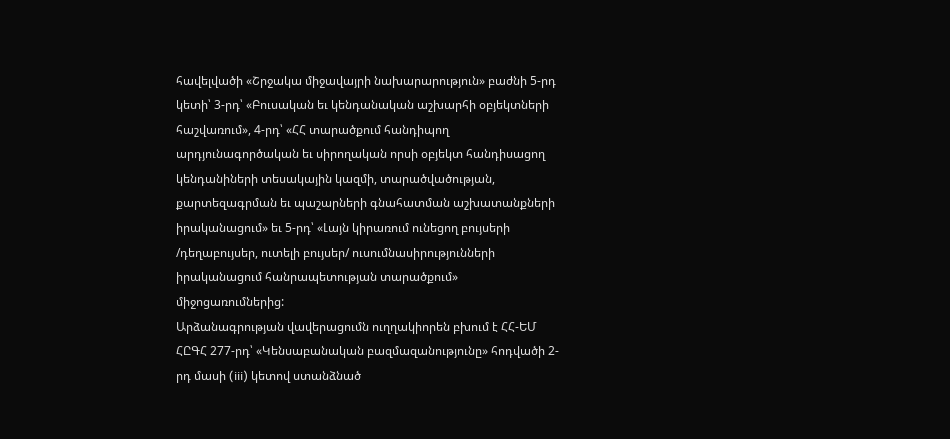հավելվածի «Շրջակա միջավայրի նախարարություն» բաժնի 5-րդ կետի՝ 3-րդ՝ «Բուսական եւ կենդանական աշխարհի օբյեկտների հաշվառում», 4-րդ՝ «ՀՀ տարածքում հանդիպող արդյունագործական եւ սիրողական որսի օբյեկտ հանդիսացող կենդանիների տեսակային կազմի, տարածվածության, քարտեզագրման եւ պաշարների գնահատման աշխատանքների իրականացում» եւ 5-րդ՝ «Լայն կիրառում ունեցող բույսերի /դեղաբույսեր, ուտելի բույսեր/ ուսումնասիրությունների իրականացում հանրապետության տարածքում» միջոցառումներից:
Արձանագրության վավերացումն ուղղակիորեն բխում է ՀՀ-ԵՄ ՀԸԳՀ 277-րդ՝ «Կենսաբանական բազմազանությունը» հոդվածի 2-րդ մասի (iii) կետով ստանձնած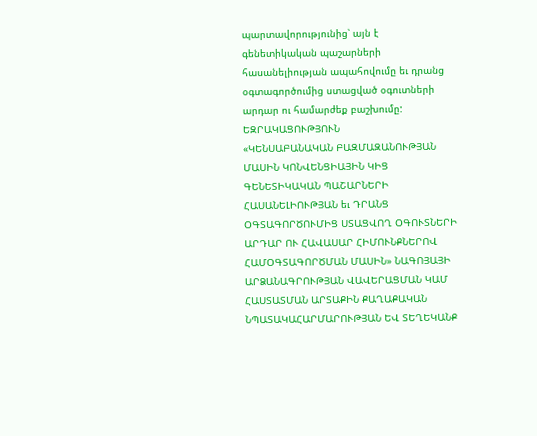պարտավորությունից՝ այն է գենետիկական պաշարների հասանելիության ապահովումը եւ դրանց օգտագործումից ստացված օգուտների արդար ու համարժեք բաշխումը:
ԵԶՐԱԿԱՑՈՒԹՅՈՒՆ
«ԿԵՆՍԱԲԱՆԱԿԱՆ ԲԱԶՄԱԶԱՆՈՒԹՅԱՆ ՄԱՍԻՆ ԿՈՆՎԵՆՑԻԱՅԻՆ ԿԻՑ ԳԵՆԵՏԻԿԱԿԱՆ ՊԱՇԱՐՆԵՐԻ ՀԱՍԱՆԵԼԻՈՒԹՅԱՆ եւ ԴՐԱՆՑ ՕԳՏԱԳՈՐԾՈՒՄԻՑ ՍՏԱՑՎՈՂ ՕԳՈՒՏՆԵՐԻ ԱՐԴԱՐ ՈՒ ՀԱՎԱՍԱՐ ՀԻՄՈՒՆՔՆԵՐՈՎ ՀԱՄՕԳՏԱԳՈՐԾՄԱՆ ՄԱՍԻՆ» ՆԱԳՈՅԱՅԻ ԱՐՁԱՆԱԳՐՈՒԹՅԱՆ ՎԱՎԵՐԱՑՄԱՆ ԿԱՄ ՀԱՍՏԱՏՄԱՆ ԱՐՏԱՔԻՆ ՔԱՂԱՔԱԿԱՆ ՆՊԱՏԱԿԱՀԱՐՄԱՐՈՒԹՅԱՆ ԵՎ ՏԵՂԵԿԱՆՔ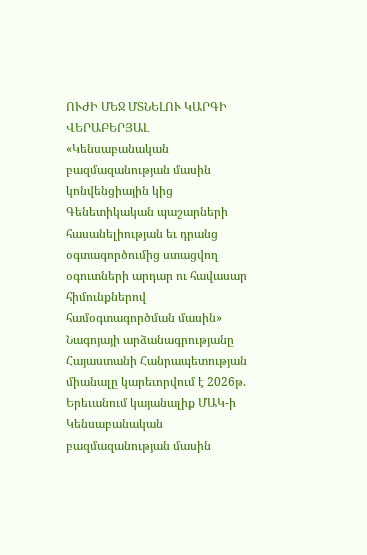ՈՒԺԻ ՄԵՋ ՄՏՆԵԼՈՒ ԿԱՐԳԻ ՎԵՐԱԲԵՐՅԱԼ
«Կենսաբանական բազմազանության մասին կոնվենցիային կից Գենետիկական պաշարների հասանելիության եւ դրանց օգտագործումից ստացվող օգուտների արդար ու հավասար հիմունքներով համօգտագործման մասին» Նագոյայի արձանագրությանը Հայաստանի Հանրապետության միանալը կարեւորվում է 2026թ. Երեւանում կայանալիք ՄԱԿ-ի Կենսաբանական բազմազանության մասին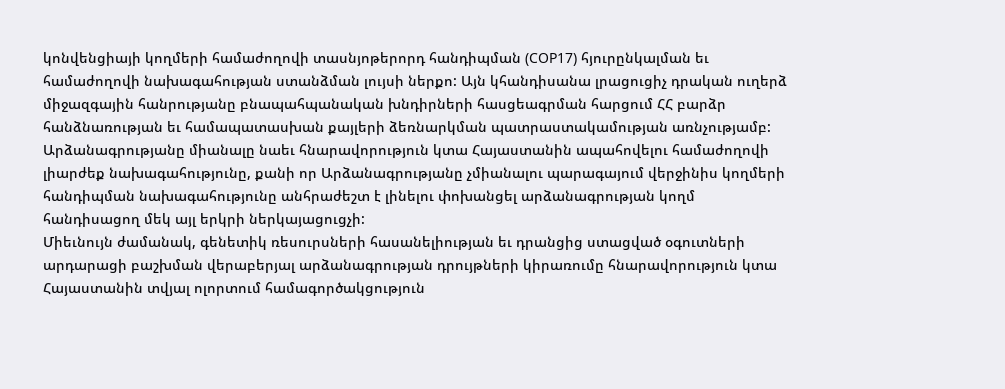կոնվենցիայի կողմերի համաժողովի տասնյոթերորդ հանդիպման (COP17) հյուրընկալման եւ համաժողովի նախագահության ստանձման լույսի ներքո: Այն կհանդիսանա լրացուցիչ դրական ուղերձ միջազգային հանրությանը բնապահպանական խնդիրների հասցեագրման հարցում ՀՀ բարձր հանձնառության եւ համապատասխան քայլերի ձեռնարկման պատրաստակամության առնչությամբ:
Արձանագրությանը միանալը նաեւ հնարավորություն կտա Հայաստանին ապահովելու համաժողովի լիարժեք նախագահությունը, քանի որ Արձանագրությանը չմիանալու պարագայում վերջինիս կողմերի հանդիպման նախագահությունը անհրաժեշտ է լինելու փոխանցել արձանագրության կողմ հանդիսացող մեկ այլ երկրի ներկայացուցչի:
Միեւնույն ժամանակ, գենետիկ ռեսուրսների հասանելիության եւ դրանցից ստացված օգուտների արդարացի բաշխման վերաբերյալ արձանագրության դրույթների կիրառումը հնարավորություն կտա Հայաստանին տվյալ ոլորտում համագործակցություն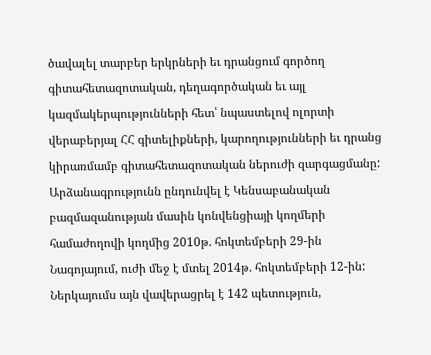ծավալել տարբեր երկրների եւ դրանցում գործող գիտահետազոտական, դեղագործական եւ այլ կազմակերպությունների հետ՝ նպաստելով ոլորտի վերաբերյալ ՀՀ գիտելիքների, կարողությունների եւ դրանց կիրառմամբ գիտահետազոտական ներուժի զարգացմանը:
Արձանագրությունն ընդունվել է Կենսաբանական բազմազանության մասին կոնվենցիայի կողմերի համաժողովի կողմից 2010թ. հոկտեմբերի 29-ին Նագոյայում, ուժի մեջ է մտել 2014թ. հոկտեմբերի 12-ին: Ներկայումս այն վավերացրել է 142 պետություն,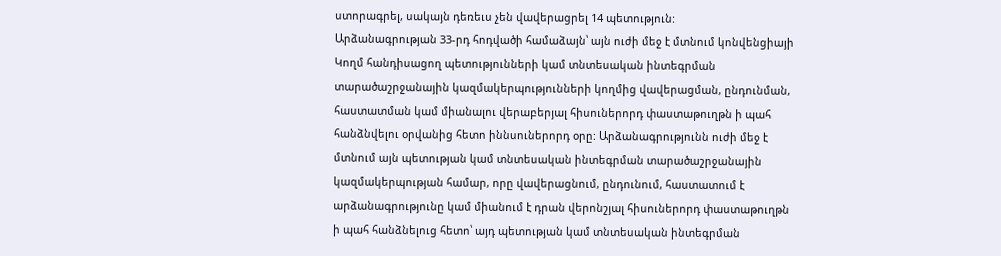ստորագրել, սակայն դեռեւս չեն վավերացրել 14 պետություն:
Արձանագրության 33-րդ հոդվածի համաձայն՝ այն ուժի մեջ է մտնում կոնվենցիայի Կողմ հանդիսացող պետությունների կամ տնտեսական ինտեգրման տարածաշրջանային կազմակերպությունների կողմից վավերացման, ընդունման, հաստատման կամ միանալու վերաբերյալ հիսուներորդ փաստաթուղթն ի պահ հանձնվելու օրվանից հետո իննսուներորդ օրը: Արձանագրությունն ուժի մեջ է մտնում այն պետության կամ տնտեսական ինտեգրման տարածաշրջանային կազմակերպության համար, որը վավերացնում, ընդունում, հաստատում է արձանագրությունը կամ միանում է դրան վերոնշյալ հիսուներորդ փաստաթուղթն ի պահ հանձնելուց հետո՝ այդ պետության կամ տնտեսական ինտեգրման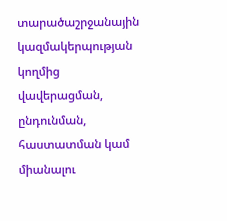տարածաշրջանային կազմակերպության կողմից վավերացման, ընդունման, հաստատման կամ միանալու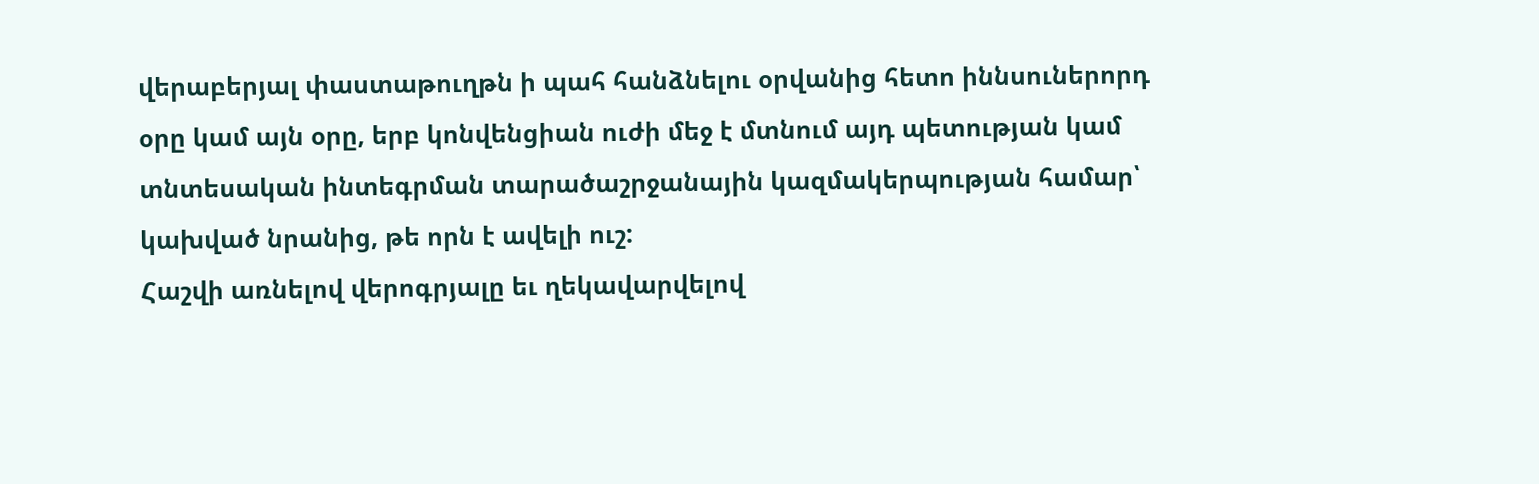վերաբերյալ փաստաթուղթն ի պահ հանձնելու օրվանից հետո իննսուներորդ օրը կամ այն օրը, երբ կոնվենցիան ուժի մեջ է մտնում այդ պետության կամ տնտեսական ինտեգրման տարածաշրջանային կազմակերպության համար՝ կախված նրանից, թե որն է ավելի ուշ:
Հաշվի առնելով վերոգրյալը եւ ղեկավարվելով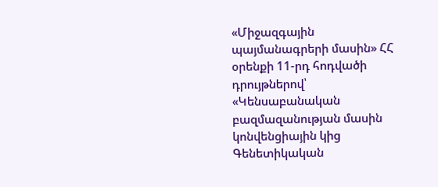«Միջազգային պայմանագրերի մասին» ՀՀ օրենքի 11-րդ հոդվածի դրույթներով՝ «Կենսաբանական բազմազանության մասին կոնվենցիային կից Գենետիկական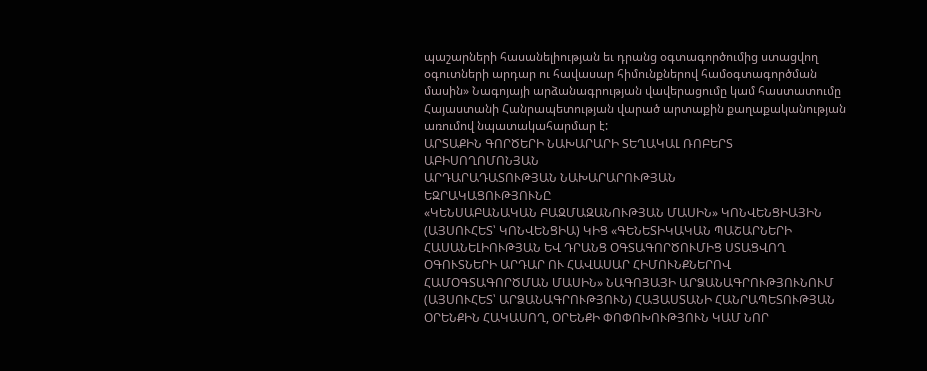պաշարների հասանելիության եւ դրանց օգտագործումից ստացվող օգուտների արդար ու հավասար հիմունքներով համօգտագործման մասին» Նագոյայի արձանագրության վավերացումը կամ հաստատումը Հայաստանի Հանրապետության վարած արտաքին քաղաքականության առումով նպատակահարմար է:
ԱՐՏԱՔԻՆ ԳՈՐԾԵՐԻ ՆԱԽԱՐԱՐԻ ՏԵՂԱԿԱԼ ՌՈԲԵՐՏ ԱԲԻՍՈՂՈՄՈՆՅԱՆ
ԱՐԴԱՐԱԴԱՏՈՒԹՅԱՆ ՆԱԽԱՐԱՐՈՒԹՅԱՆ
ԵԶՐԱԿԱՑՈՒԹՅՈՒՆԸ
«ԿԵՆՍԱԲԱՆԱԿԱՆ ԲԱԶՄԱԶԱՆՈՒԹՅԱՆ ՄԱՍԻՆ» ԿՈՆՎԵՆՑԻԱՅԻՆ (ԱՅՍՈՒՀԵՏ՝ ԿՈՆՎԵՆՑԻԱ) ԿԻՑ «ԳԵՆԵՏԻԿԱԿԱՆ ՊԱՇԱՐՆԵՐԻ ՀԱՍԱՆԵԼԻՈՒԹՅԱՆ ԵՎ ԴՐԱՆՑ ՕԳՏԱԳՈՐԾՈՒՄԻՑ ՍՏԱՑՎՈՂ ՕԳՈՒՏՆԵՐԻ ԱՐԴԱՐ ՈՒ ՀԱՎԱՍԱՐ ՀԻՄՈՒՆՔՆԵՐՈՎ ՀԱՄՕԳՏԱԳՈՐԾՄԱՆ ՄԱՍԻՆ» ՆԱԳՈՅԱՅԻ ԱՐՁԱՆԱԳՐՈՒԹՅՈՒՆՈՒՄ (ԱՅՍՈՒՀԵՏ՝ ԱՐՁԱՆԱԳՐՈՒԹՅՈՒՆ) ՀԱՅԱՍՏԱՆԻ ՀԱՆՐԱՊԵՏՈՒԹՅԱՆ ՕՐԵՆՔԻՆ ՀԱԿԱՍՈՂ, ՕՐԵՆՔԻ ՓՈՓՈԽՈՒԹՅՈՒՆ ԿԱՄ ՆՈՐ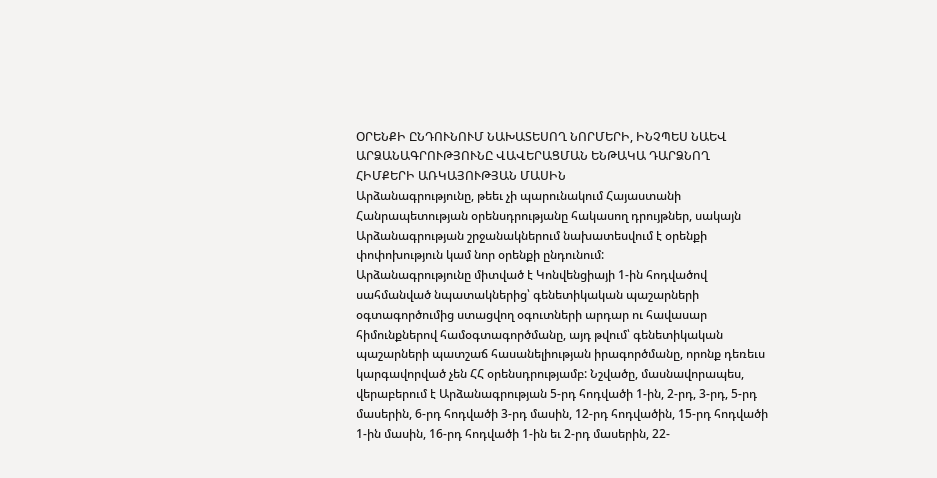ՕՐԵՆՔԻ ԸՆԴՈՒՆՈՒՄ ՆԱԽԱՏԵՍՈՂ ՆՈՐՄԵՐԻ, ԻՆՉՊԵՍ ՆԱԵՎ ԱՐՁԱՆԱԳՐՈՒԹՅՈՒՆԸ ՎԱՎԵՐԱՑՄԱՆ ԵՆԹԱԿԱ ԴԱՐՁՆՈՂ ՀԻՄՔԵՐԻ ԱՌԿԱՅՈՒԹՅԱՆ ՄԱՍԻՆ
Արձանագրությունը, թեեւ չի պարունակում Հայաստանի Հանրապետության օրենսդրությանը հակասող դրույթներ, սակայն Արձանագրության շրջանակներում նախատեսվում է օրենքի փոփոխություն կամ նոր օրենքի ընդունում:
Արձանագրությունը միտված է Կոնվենցիայի 1-ին հոդվածով սահմանված նպատակներից՝ գենետիկական պաշարների օգտագործումից ստացվող օգուտների արդար ու հավասար հիմունքներով համօգտագործմանը, այդ թվում՝ գենետիկական պաշարների պատշաճ հասանելիության իրագործմանը, որոնք դեռեւս կարգավորված չեն ՀՀ օրենսդրությամբ: Նշվածը, մասնավորապես, վերաբերում է Արձանագրության 5-րդ հոդվածի 1-ին, 2-րդ, 3-րդ, 5-րդ մասերին, 6-րդ հոդվածի 3-րդ մասին, 12-րդ հոդվածին, 15-րդ հոդվածի 1-ին մասին, 16-րդ հոդվածի 1-ին եւ 2-րդ մասերին, 22-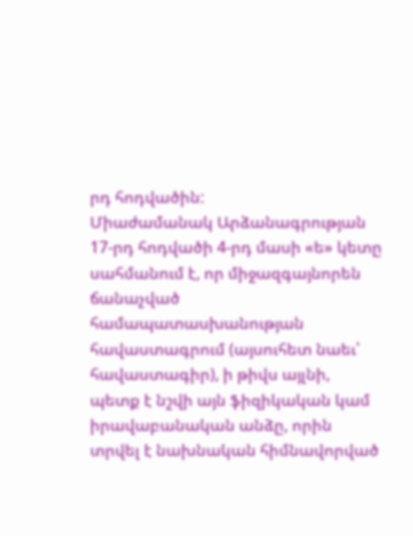րդ հոդվածին:
Միաժամանակ Արձանագրության 17-րդ հոդվածի 4-րդ մասի «ե» կետը սահմանում է, որ միջազգայնորեն ճանաչված համապատասխանության հավաստագրում (այսուհետ նաեւ՝ հավաստագիր), ի թիվս այլնի, պետք է նշվի այն ֆիզիկական կամ իրավաբանական անձը, որին տրվել է նախնական հիմնավորված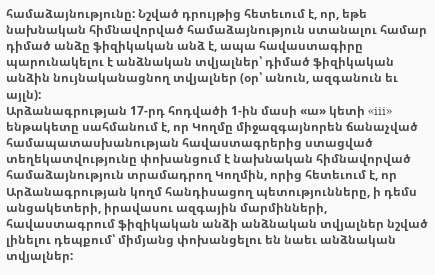համաձայնությունը: Նշված դրույթից հետեւում է, որ, եթե նախնական հիմնավորված համաձայնություն ստանալու համար դիմած անձը ֆիզիկական անձ է, ապա հավաստագիրը պարունակելու է անձնական տվյալներ՝ դիմած ֆիզիկական անձին նույնականացնող տվյալներ (օր՝ անուն, ազգանուն եւ այլն):
Արձանագրության 17-րդ հոդվածի 1-ին մասի «ա» կետի «iii» ենթակետը սահմանում է, որ Կողմը միջազգայնորեն ճանաչված համապատասխանության հավաստագրերից ստացված տեղեկատվությունը փոխանցում է նախնական հիմնավորված համաձայնություն տրամադրող Կողմին, որից հետեւում է, որ Արձանագրության կողմ հանդիսացող պետությունները, ի դեմս անցակետերի, իրավասու ազգային մարմինների, հավաստագրում ֆիզիկական անձի անձնական տվյալներ նշված լինելու դեպքում՝ միմյանց փոխանցելու են նաեւ անձնական տվյալներ: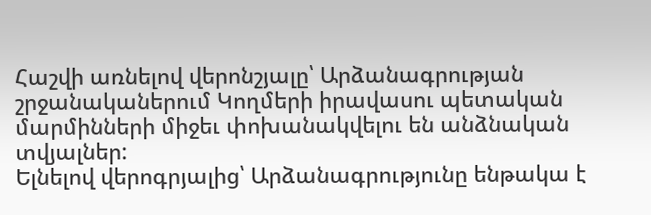Հաշվի առնելով վերոնշյալը՝ Արձանագրության շրջանականերում Կողմերի իրավասու պետական մարմինների միջեւ փոխանակվելու են անձնական տվյալներ:
Ելնելով վերոգրյալից՝ Արձանագրությունը ենթակա է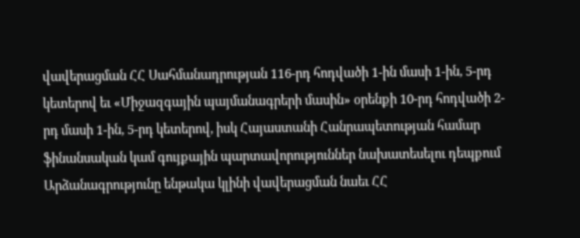վավերացման ՀՀ Սահմանադրության 116-րդ հոդվածի 1-ին մասի 1-ին, 5-րդ կետերով եւ «Միջազգային պայմանագրերի մասին» օրենքի 10-րդ հոդվածի 2-րդ մասի 1-ին, 5-րդ կետերով, իսկ Հայաստանի Հանրապետության համար ֆինանսական կամ գույքային պարտավորություններ նախատեսելու դեպքում Արձանագրությունը ենթակա կլինի վավերացման նաեւ ՀՀ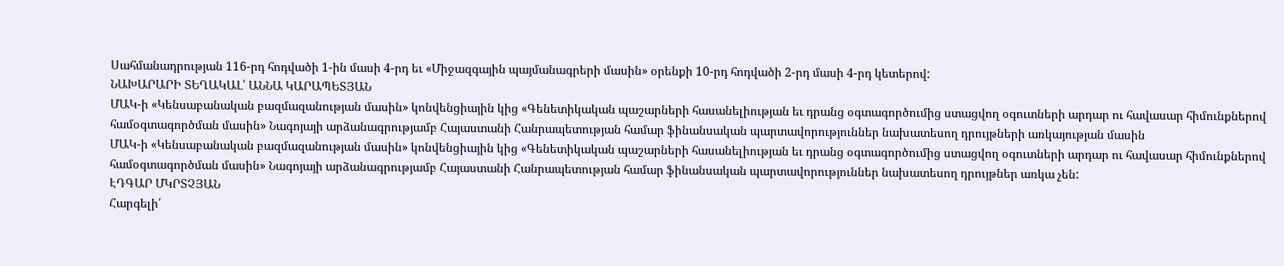Սահմանադրության 116-րդ հոդվածի 1-ին մասի 4-րդ եւ «Միջազգային պայմանագրերի մասին» օրենքի 10-րդ հոդվածի 2-րդ մասի 4-րդ կետերով:
ՆԱԽԱՐԱՐԻ ՏԵՂԱԿԱԼ՝ ԱՆՆԱ ԿԱՐԱՊԵՏՅԱՆ
ՄԱԿ-ի «Կենսաբանական բազմազանության մասին» կոնվենցիային կից «Գենետիկական պաշարների հասանելիության եւ դրանց օգտագործումից ստացվող օգուտների արդար ու հավասար հիմունքներով համօգտագործման մասին» Նագոյայի արձանագրությամբ Հայաստանի Հանրապետության համար ֆինանսական պարտավորություններ նախատեսող դրույթների առկայության մասին
ՄԱԿ-ի «Կենսաբանական բազմազանության մասին» կոնվենցիային կից «Գենետիկական պաշարների հասանելիության եւ դրանց օգտագործումից ստացվող օգուտների արդար ու հավասար հիմունքներով համօգտագործման մասին» Նագոյայի արձանագրությամբ Հայաստանի Հանրապետության համար ֆինանսական պարտավորություններ նախատեսող դրույթներ առկա չեն:
ԷԴԳԱՐ ՄԿՐՏՉՅԱՆ
Հարգելի՛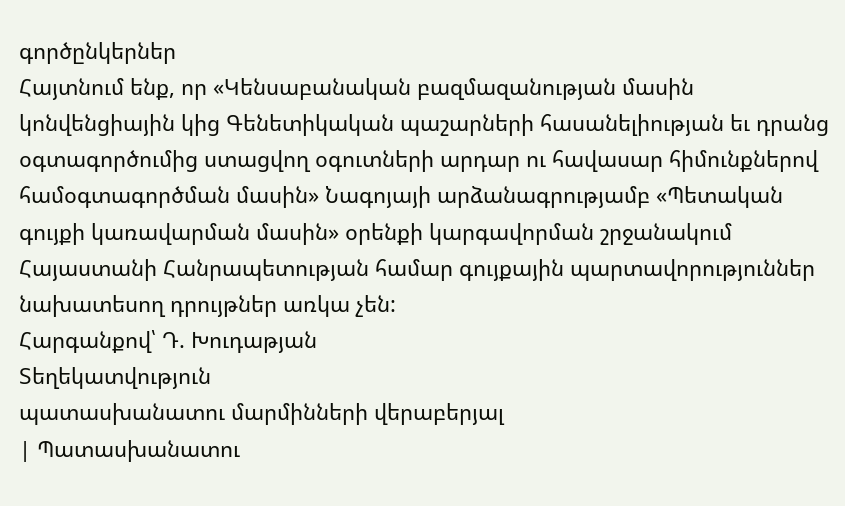գործընկերներ
Հայտնում ենք, որ «Կենսաբանական բազմազանության մասին կոնվենցիային կից Գենետիկական պաշարների հասանելիության եւ դրանց օգտագործումից ստացվող օգուտների արդար ու հավասար հիմունքներով համօգտագործման մասին» Նագոյայի արձանագրությամբ «Պետական գույքի կառավարման մասին» օրենքի կարգավորման շրջանակում Հայաստանի Հանրապետության համար գույքային պարտավորություններ նախատեսող դրույթներ առկա չեն:
Հարգանքով՝ Դ. Խուդաթյան
Տեղեկատվություն
պատասխանատու մարմինների վերաբերյալ
| Պատասխանատու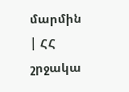մարմին | ՀՀ շրջակա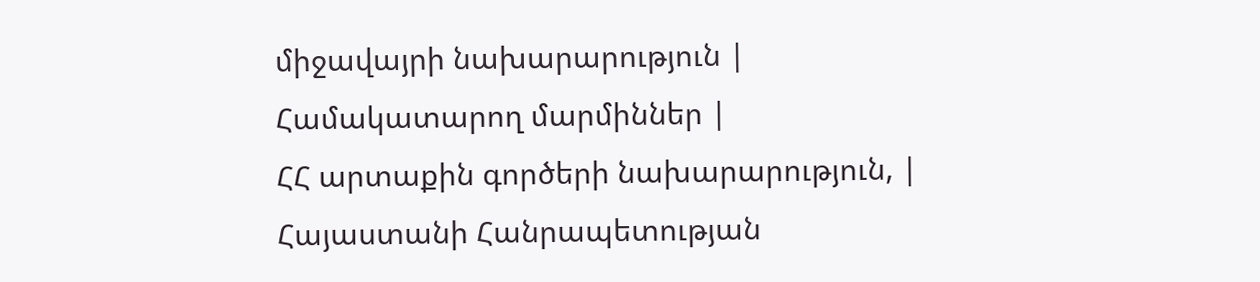միջավայրի նախարարություն |
Համակատարող մարմիններ |
ՀՀ արտաքին գործերի նախարարություն, |
Հայաստանի Հանրապետության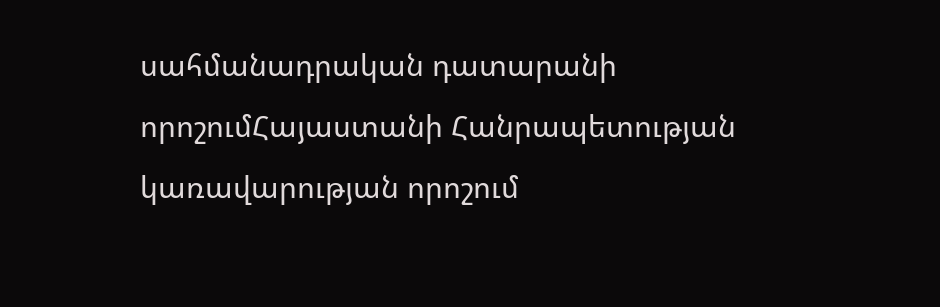սահմանադրական դատարանի որոշումՀայաստանի Հանրապետության կառավարության որոշում